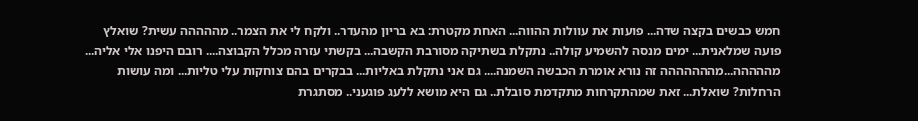חמש כבשים בקצה שדה... פועות את עוולות ההווה... האחת מקטרת: בא בריון מהעדר.. ולקח לי את הצמר.. מההההה עשית? שואלץ פועה שמלאנית... ימים מנסה להשמיע קולה.. נתקלת בשתיקה מסורבת הקשבה... בקשתי עזרה מכלל הקבוצה.... רובם היפנו אלי אליה... מההההה...מההההההה זה נורא אומרת הכבשה השמנה.... גם אני נתקלת באליות... בבקרים בהם צוחקות עלי טליות... ומה עושות הרחלות? שואלת... זאת שמהתקרחות מתקדמת סובלת.. גם היא מושא ללעג פוגעני.. מסתגרת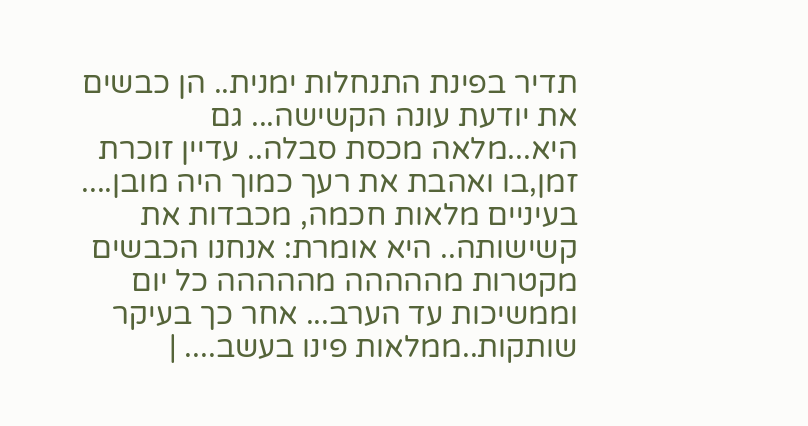תדיר בפינת התנחלות ימנית.. הן כבשים את יודעת עונה הקשישה... גם היא...מלאה מכסת סבלה.. עדיין זוכרת זמן,בו ואהבת את רעך כמוך היה מובן.... בעיניים מלאות חכמה, מכבדות את קשישותה.. היא אומרת: אנחנו הכבשים מקטרות מההההה מההההה כל יום וממשיכות עד הערב... אחר כך בעיקר שותקות..ממלאות פינו בעשב.... |